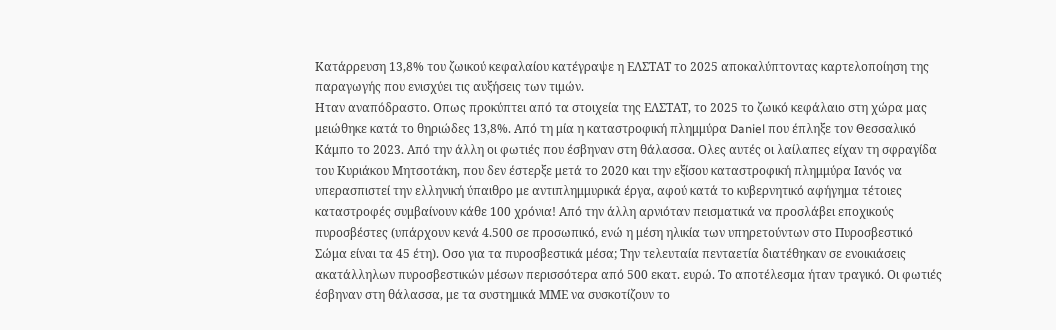Κατάρρευση 13,8% του ζωικού κεφαλαίου κατέγραψε η ΕΛΣΤΑΤ το 2025 αποκαλύπτοντας καρτελοποίηση της παραγωγής που ενισχύει τις αυξήσεις των τιμών.
Ηταν αναπόδραστο. Oπως προκύπτει από τα στοιχεία της ΕΛΣΤΑΤ, το 2025 το ζωικό κεφάλαιο στη χώρα μας μειώθηκε κατά το θηριώδες 13,8%. Από τη μία η καταστροφική πλημμύρα Daniel που έπληξε τον Θεσσαλικό Κάμπο το 2023. Από την άλλη οι φωτιές που έσβηναν στη θάλασσα. Ολες αυτές οι λαίλαπες είχαν τη σφραγίδα του Κυριάκου Μητσοτάκη, που δεν έστερξε μετά το 2020 και την εξίσου καταστροφική πλημμύρα Ιανός να υπερασπιστεί την ελληνική ύπαιθρο με αντιπλημμυρικά έργα, αφού κατά το κυβερνητικό αφήγημα τέτοιες καταστροφές συμβαίνουν κάθε 100 χρόνια! Από την άλλη αρνιόταν πεισματικά να προσλάβει εποχικούς πυροσβέστες (υπάρχουν κενά 4.500 σε προσωπικό, ενώ η μέση ηλικία των υπηρετούντων στο Πυροσβεστικό Σώμα είναι τα 45 έτη). Οσο για τα πυροσβεστικά μέσα; Την τελευταία πενταετία διατέθηκαν σε ενοικιάσεις ακατάλληλων πυροσβεστικών μέσων περισσότερα από 500 εκατ. ευρώ. Το αποτέλεσμα ήταν τραγικό. Οι φωτιές έσβηναν στη θάλασσα, με τα συστημικά ΜΜΕ να συσκοτίζουν το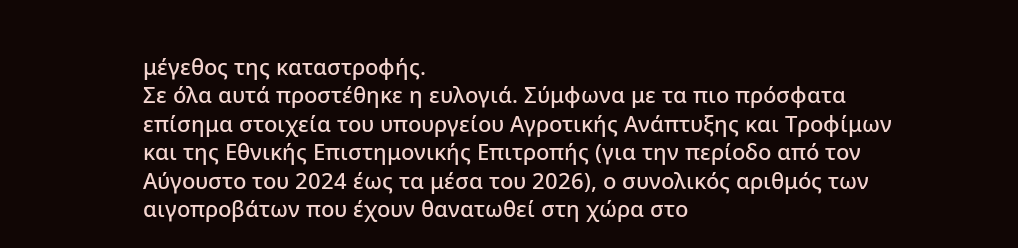μέγεθος της καταστροφής.
Σε όλα αυτά προστέθηκε η ευλογιά. Σύμφωνα με τα πιο πρόσφατα επίσημα στοιχεία του υπουργείου Αγροτικής Ανάπτυξης και Τροφίμων και της Εθνικής Επιστημονικής Επιτροπής (για την περίοδο από τον Αύγουστο του 2024 έως τα μέσα του 2026), ο συνολικός αριθμός των αιγοπροβάτων που έχουν θανατωθεί στη χώρα στο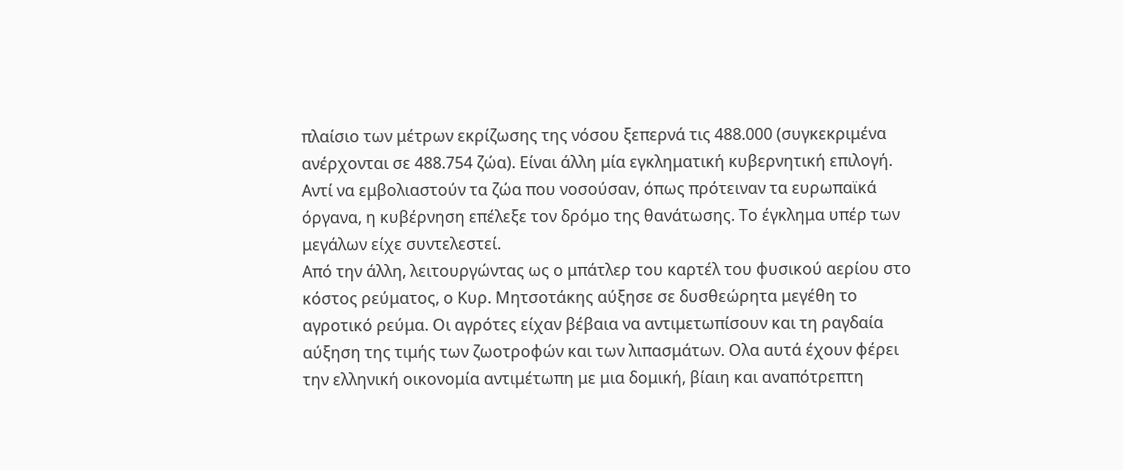πλαίσιο των μέτρων εκρίζωσης της νόσου ξεπερνά τις 488.000 (συγκεκριμένα ανέρχονται σε 488.754 ζώα). Είναι άλλη μία εγκληματική κυβερνητική επιλογή. Αντί να εμβολιαστούν τα ζώα που νοσούσαν, όπως πρότειναν τα ευρωπαϊκά όργανα, η κυβέρνηση επέλεξε τον δρόμο της θανάτωσης. Το έγκλημα υπέρ των μεγάλων είχε συντελεστεί.
Από την άλλη, λειτουργώντας ως ο μπάτλερ του καρτέλ του φυσικού αερίου στο κόστος ρεύματος, ο Κυρ. Μητσοτάκης αύξησε σε δυσθεώρητα μεγέθη το αγροτικό ρεύμα. Οι αγρότες είχαν βέβαια να αντιμετωπίσουν και τη ραγδαία αύξηση της τιμής των ζωοτροφών και των λιπασμάτων. Ολα αυτά έχουν φέρει την ελληνική οικονομία αντιμέτωπη με μια δομική, βίαιη και αναπότρεπτη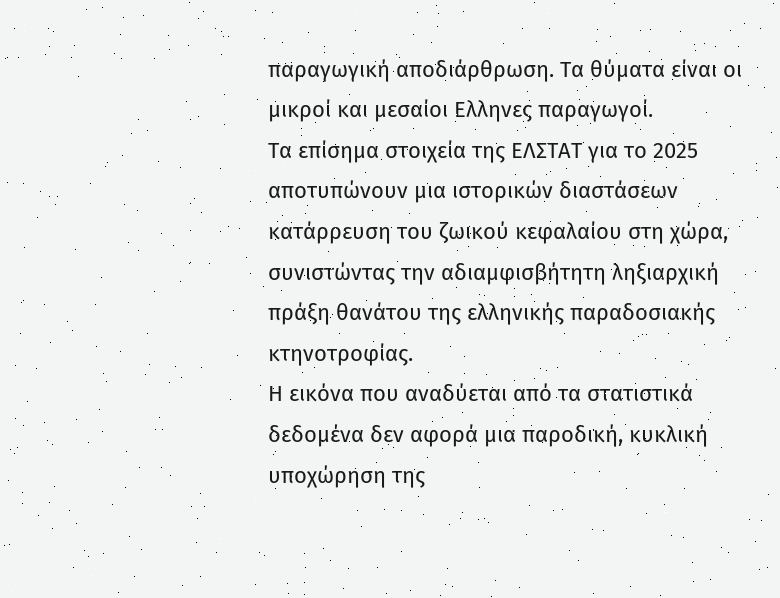παραγωγική αποδιάρθρωση. Τα θύματα είναι οι μικροί και μεσαίοι Ελληνες παραγωγοί.
Τα επίσημα στοιχεία της ΕΛΣΤΑΤ για το 2025 αποτυπώνουν μια ιστορικών διαστάσεων κατάρρευση του ζωικού κεφαλαίου στη χώρα, συνιστώντας την αδιαμφισβήτητη ληξιαρχική πράξη θανάτου της ελληνικής παραδοσιακής κτηνοτροφίας.
Η εικόνα που αναδύεται από τα στατιστικά δεδομένα δεν αφορά μια παροδική, κυκλική υποχώρηση της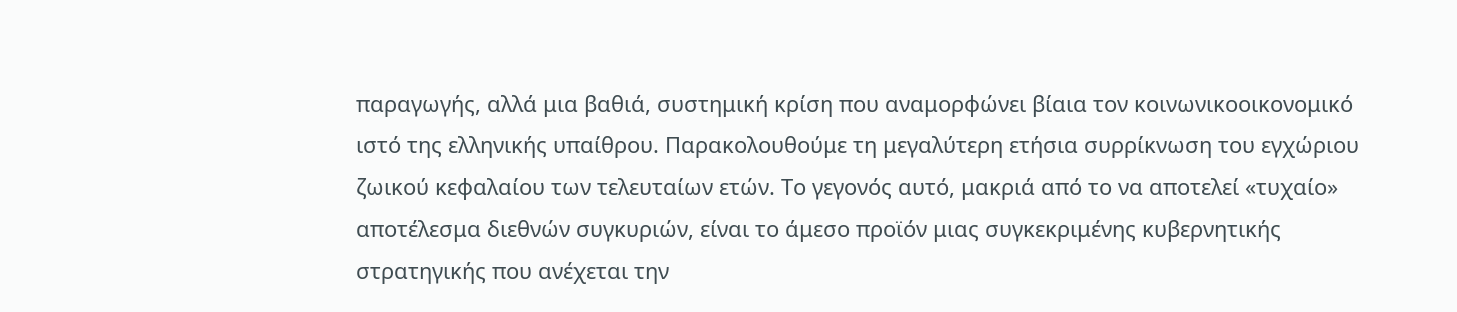παραγωγής, αλλά μια βαθιά, συστημική κρίση που αναμορφώνει βίαια τον κοινωνικοοικονομικό ιστό της ελληνικής υπαίθρου. Παρακολουθούμε τη μεγαλύτερη ετήσια συρρίκνωση του εγχώριου ζωικού κεφαλαίου των τελευταίων ετών. Το γεγονός αυτό, μακριά από το να αποτελεί «τυχαίο» αποτέλεσμα διεθνών συγκυριών, είναι το άμεσο προϊόν μιας συγκεκριμένης κυβερνητικής στρατηγικής που ανέχεται την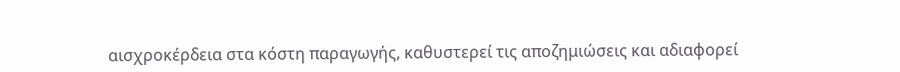αισχροκέρδεια στα κόστη παραγωγής, καθυστερεί τις αποζημιώσεις και αδιαφορεί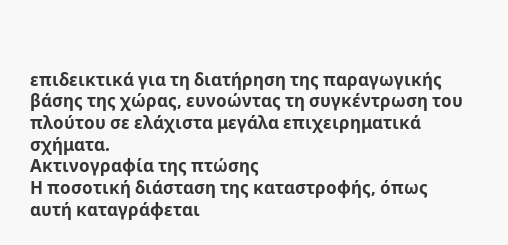επιδεικτικά για τη διατήρηση της παραγωγικής βάσης της χώρας, ευνοώντας τη συγκέντρωση του πλούτου σε ελάχιστα μεγάλα επιχειρηματικά σχήματα.
Ακτινογραφία της πτώσης
Η ποσοτική διάσταση της καταστροφής, όπως αυτή καταγράφεται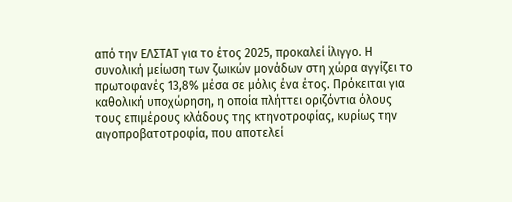από την ΕΛΣΤΑΤ για το έτος 2025, προκαλεί ίλιγγο. Η συνολική μείωση των ζωικών μονάδων στη χώρα αγγίζει το πρωτοφανές 13,8% μέσα σε μόλις ένα έτος. Πρόκειται για καθολική υποχώρηση, η οποία πλήττει οριζόντια όλους τους επιμέρους κλάδους της κτηνοτροφίας, κυρίως την αιγοπροβατοτροφία, που αποτελεί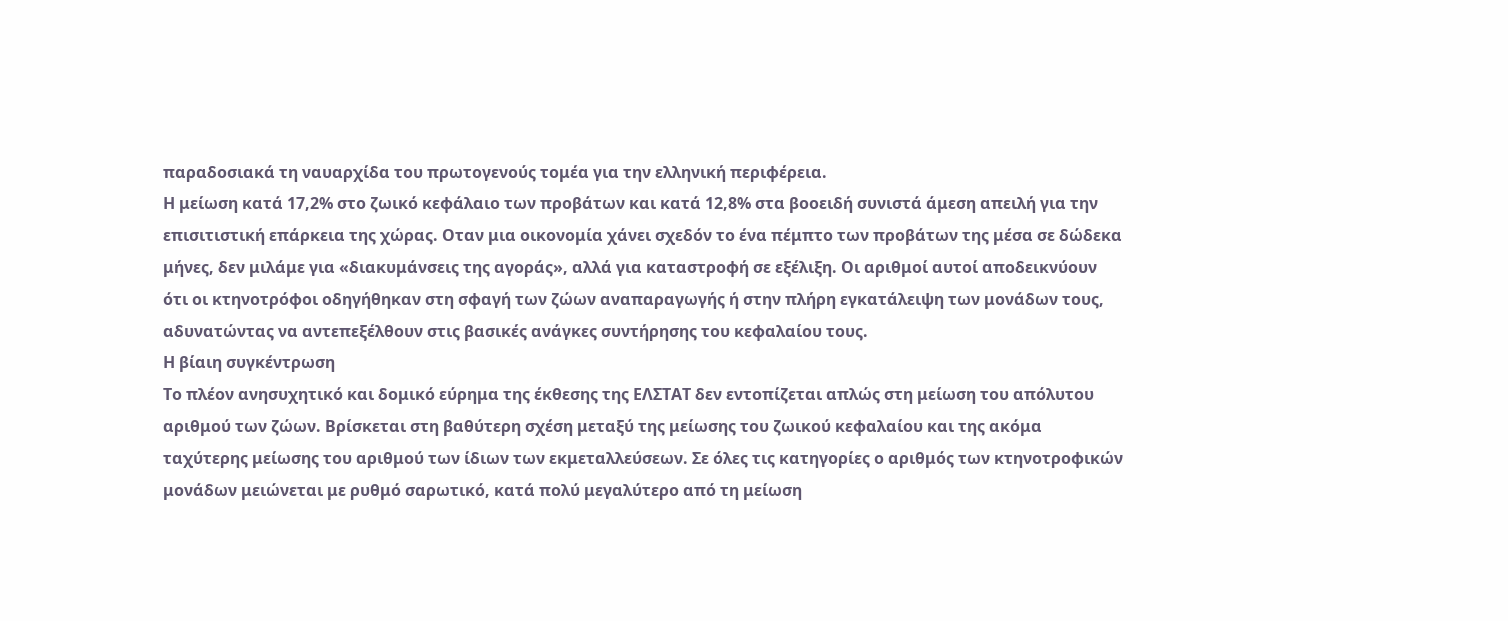παραδοσιακά τη ναυαρχίδα του πρωτογενούς τομέα για την ελληνική περιφέρεια.
Η μείωση κατά 17,2% στο ζωικό κεφάλαιο των προβάτων και κατά 12,8% στα βοοειδή συνιστά άμεση απειλή για την επισιτιστική επάρκεια της χώρας. Οταν μια οικονομία χάνει σχεδόν το ένα πέμπτο των προβάτων της μέσα σε δώδεκα μήνες, δεν μιλάμε για «διακυμάνσεις της αγοράς», αλλά για καταστροφή σε εξέλιξη. Οι αριθμοί αυτοί αποδεικνύουν ότι οι κτηνοτρόφοι οδηγήθηκαν στη σφαγή των ζώων αναπαραγωγής ή στην πλήρη εγκατάλειψη των μονάδων τους, αδυνατώντας να αντεπεξέλθουν στις βασικές ανάγκες συντήρησης του κεφαλαίου τους.
Η βίαιη συγκέντρωση
Το πλέον ανησυχητικό και δομικό εύρημα της έκθεσης της ΕΛΣΤΑΤ δεν εντοπίζεται απλώς στη μείωση του απόλυτου αριθμού των ζώων. Βρίσκεται στη βαθύτερη σχέση μεταξύ της μείωσης του ζωικού κεφαλαίου και της ακόμα ταχύτερης μείωσης του αριθμού των ίδιων των εκμεταλλεύσεων. Σε όλες τις κατηγορίες ο αριθμός των κτηνοτροφικών μονάδων μειώνεται με ρυθμό σαρωτικό, κατά πολύ μεγαλύτερο από τη μείωση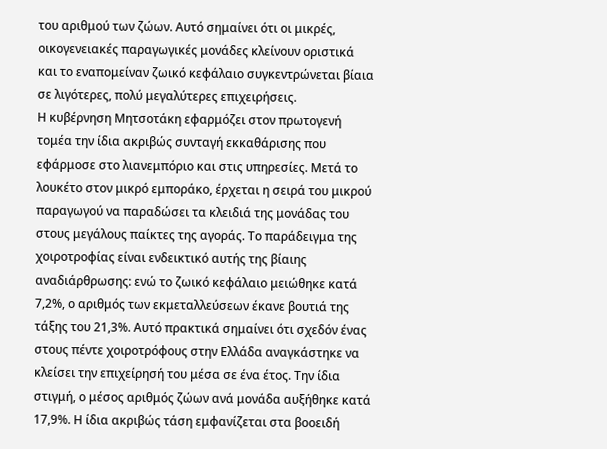του αριθμού των ζώων. Αυτό σημαίνει ότι οι μικρές, οικογενειακές παραγωγικές μονάδες κλείνουν οριστικά και το εναπομείναν ζωικό κεφάλαιο συγκεντρώνεται βίαια σε λιγότερες, πολύ μεγαλύτερες επιχειρήσεις.
Η κυβέρνηση Μητσοτάκη εφαρμόζει στον πρωτογενή τομέα την ίδια ακριβώς συνταγή εκκαθάρισης που εφάρμοσε στο λιανεμπόριο και στις υπηρεσίες. Μετά το λουκέτο στον μικρό εμποράκο, έρχεται η σειρά του μικρού παραγωγού να παραδώσει τα κλειδιά της μονάδας του στους μεγάλους παίκτες της αγοράς. Το παράδειγμα της χοιροτροφίας είναι ενδεικτικό αυτής της βίαιης αναδιάρθρωσης: ενώ το ζωικό κεφάλαιο μειώθηκε κατά 7,2%, ο αριθμός των εκμεταλλεύσεων έκανε βουτιά της τάξης του 21,3%. Αυτό πρακτικά σημαίνει ότι σχεδόν ένας στους πέντε χοιροτρόφους στην Ελλάδα αναγκάστηκε να κλείσει την επιχείρησή του μέσα σε ένα έτος. Την ίδια στιγμή, ο μέσος αριθμός ζώων ανά μονάδα αυξήθηκε κατά 17,9%. Η ίδια ακριβώς τάση εμφανίζεται στα βοοειδή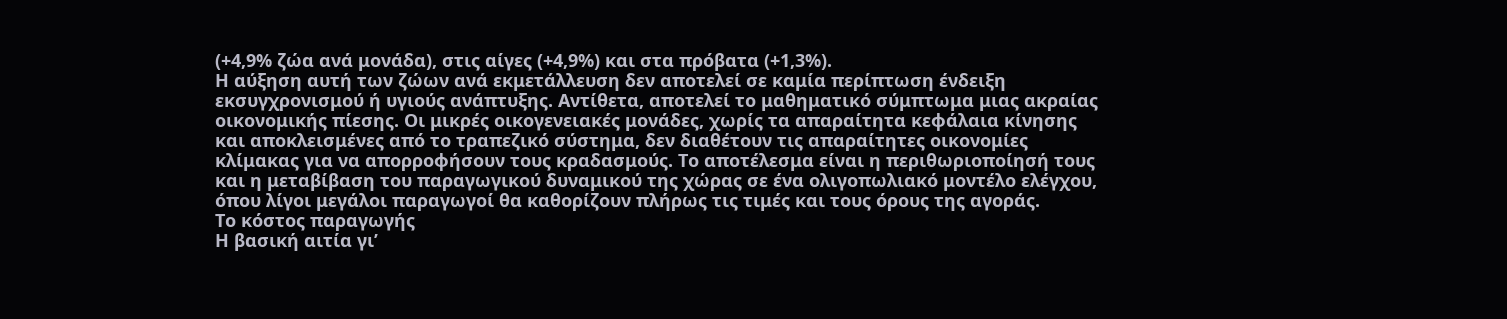(+4,9% ζώα ανά μονάδα), στις αίγες (+4,9%) και στα πρόβατα (+1,3%).
Η αύξηση αυτή των ζώων ανά εκμετάλλευση δεν αποτελεί σε καμία περίπτωση ένδειξη εκσυγχρονισμού ή υγιούς ανάπτυξης. Αντίθετα, αποτελεί το μαθηματικό σύμπτωμα μιας ακραίας οικονομικής πίεσης. Οι μικρές οικογενειακές μονάδες, χωρίς τα απαραίτητα κεφάλαια κίνησης και αποκλεισμένες από το τραπεζικό σύστημα, δεν διαθέτουν τις απαραίτητες οικονομίες κλίμακας για να απορροφήσουν τους κραδασμούς. Το αποτέλεσμα είναι η περιθωριοποίησή τους και η μεταβίβαση του παραγωγικού δυναμικού της χώρας σε ένα ολιγοπωλιακό μοντέλο ελέγχου, όπου λίγοι μεγάλοι παραγωγοί θα καθορίζουν πλήρως τις τιμές και τους όρους της αγοράς.
Το κόστος παραγωγής
Η βασική αιτία γι’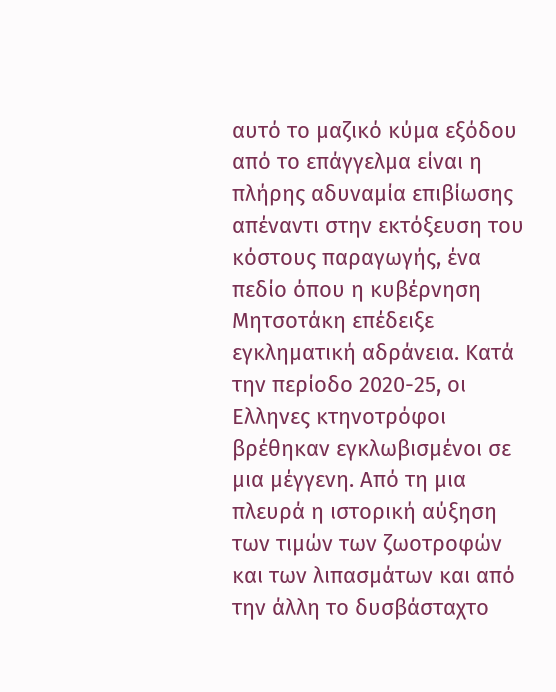αυτό το μαζικό κύμα εξόδου από το επάγγελμα είναι η πλήρης αδυναμία επιβίωσης απέναντι στην εκτόξευση του κόστους παραγωγής, ένα πεδίο όπου η κυβέρνηση Μητσοτάκη επέδειξε εγκληματική αδράνεια. Κατά την περίοδο 2020-25, οι Ελληνες κτηνοτρόφοι βρέθηκαν εγκλωβισμένοι σε μια μέγγενη. Από τη μια πλευρά η ιστορική αύξηση των τιμών των ζωοτροφών και των λιπασμάτων και από την άλλη το δυσβάσταχτο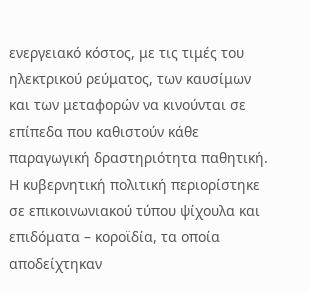ενεργειακό κόστος, με τις τιμές του ηλεκτρικού ρεύματος, των καυσίμων και των μεταφορών να κινούνται σε επίπεδα που καθιστούν κάθε παραγωγική δραστηριότητα παθητική.
Η κυβερνητική πολιτική περιορίστηκε σε επικοινωνιακού τύπου ψίχουλα και επιδόματα – κοροϊδία, τα οποία αποδείχτηκαν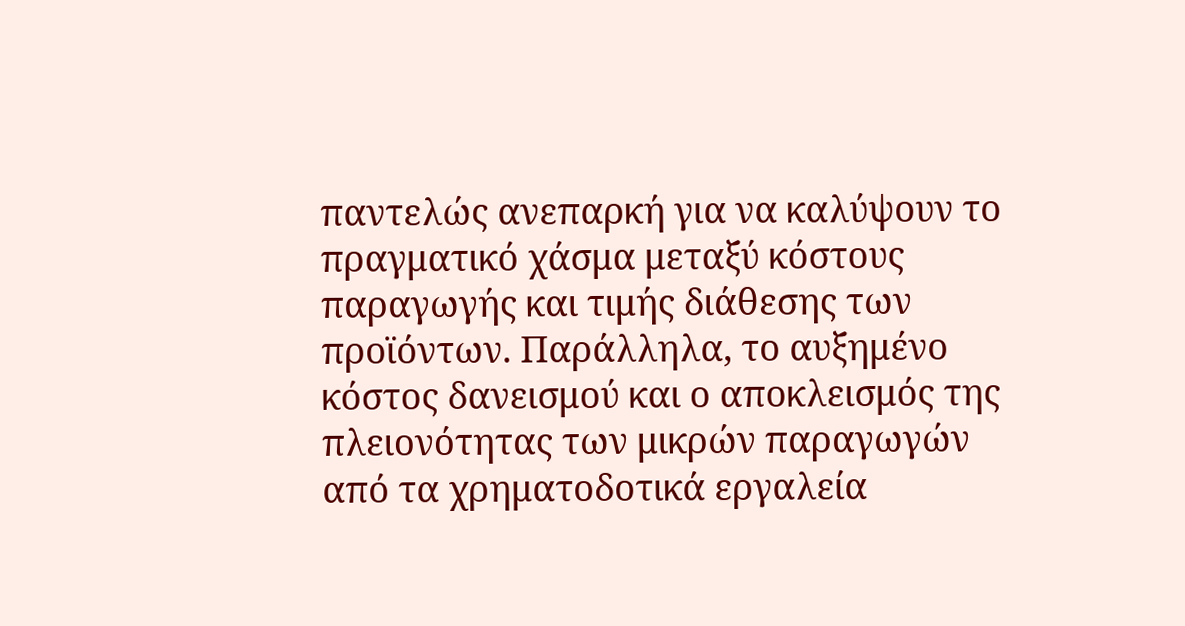παντελώς ανεπαρκή για να καλύψουν το πραγματικό χάσμα μεταξύ κόστους παραγωγής και τιμής διάθεσης των προϊόντων. Παράλληλα, το αυξημένο κόστος δανεισμού και ο αποκλεισμός της πλειονότητας των μικρών παραγωγών από τα χρηματοδοτικά εργαλεία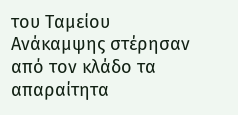του Ταμείου Ανάκαμψης στέρησαν από τον κλάδο τα απαραίτητα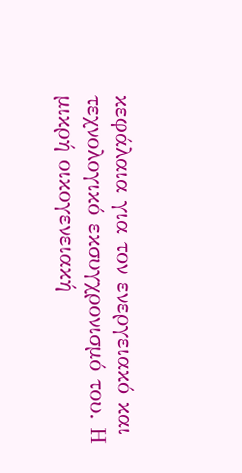κεφάλαια για τον ενεργειακό και τεχνολογικό εκσυγχρονισμό του. Η μικρή οικογενειακή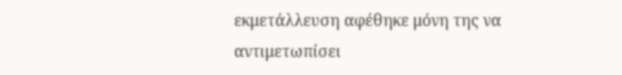εκμετάλλευση αφέθηκε μόνη της να αντιμετωπίσει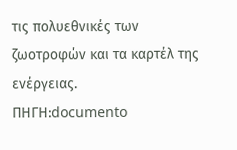τις πολυεθνικές των ζωοτροφών και τα καρτέλ της ενέργειας.
ΠΗΓΗ:documento